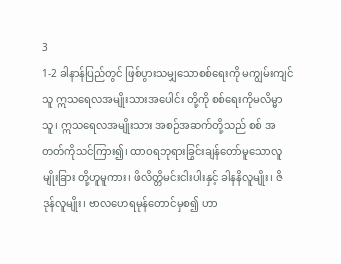3
1-2 ခါနာန်ပြည်တွင် ဖြစ်ပွားသမျှသောစစ်ရေးကို မကျွမ်းကျင်သူ ဣသရေလအမျိုးသားအပေါင်း တို့ကို စစ်ရေးကိုမလိမ္မာသူ၊ ဣသရေလအမျိုးသား အစဉ်အဆက်တို့သည် စစ် အတတ်ကိုသင်ကြား၍၊ ထာဝရဘုရားခြွင်းချန်တော်မူသောလူမျိုးခြား တို့ဟူမူကား၊ ဖိလိတ္တိမင်းငါးပါးနှင့် ခါနနိလူမျိုး၊ ဇိဒုန်လူမျိုး၊ ဗာလဟေရမုန်တောင်မှစ၍ ဟာ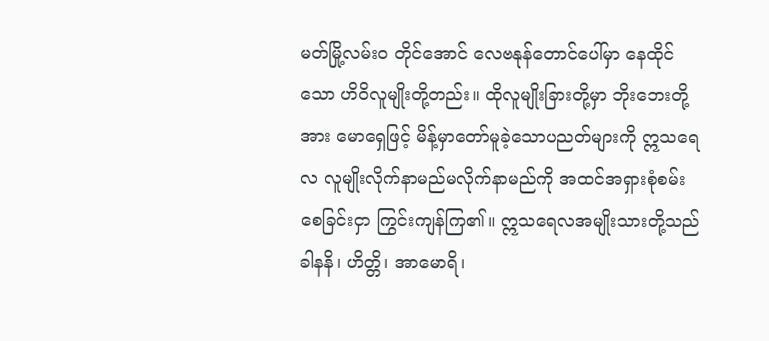မတ်မြို့လမ်းဝ တိုင်အောင် လေဗနုန်တောင်ပေါ်မှာ နေထိုင်သော ဟိဝိလူမျိုးတို့တည်း။ ထိုလူမျိုးခြားတို့မှာ ဘိုးဘေးတို့အား မောရှေဖြင့် မိန့်မှာတော်မူခဲ့သောပညတ်များကို ဣသရေလ လူမျိုးလိုက်နာမည်မလိုက်နာမည်ကို အထင်အရှားစုံစမ်းစေခြင်းငှာ ကြွင်းကျန်ကြ၏။ ဣသရေလအမျိုးသားတို့သည် ခါနနိ၊ ဟိတ္တိ၊ အာမောရိ၊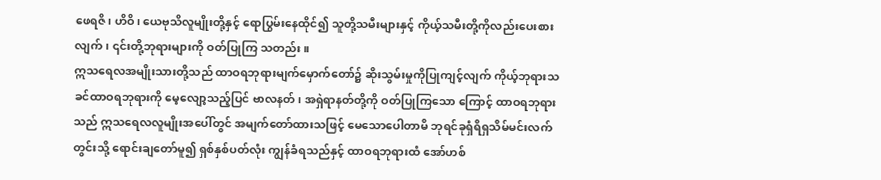ဖေရဇိ၊ ဟိဝိ၊ ယေဗုသိလူမျိုးတို့နှင့် ရောပြွမ်းနေထိုင်၍ သူတို့သမီးများနှင့် ကိုယ့်သမီးတို့ကိုလည်းပေးစားလျက်၊ ၎င်းတို့ဘုရားများကို ဝတ်ပြုကြ သတည်း။
ဣသရေလအမျိုးသားတို့သည် ထာဝရဘုရားမျက်မှောက်တော်၌ ဆိုးသွမ်းမှုကိုပြုကျင့်လျက် ကိုယ့်ဘုရားသခင်ထာဝရဘုရားကို မေ့လျော့သည့်ပြင် ဗာလနတ်၊ အရှဲရာနတ်တို့ကို ဝတ်ပြုကြသော ကြောင့် ထာဝရဘုရားသည် ဣသရေလလူမျိုးအပေါ်တွင် အမျက်တော်ထားသဖြင့် မေသောပေါတာမိ ဘုရင်ခုရှံရိရှသိမ်မင်းလက်တွင်းသို့ ရောင်းချတော်မူ၍ ရှစ်နှစ်ပတ်လုံး ကျွန်ခံရသည်နှင့် ထာဝရဘုရားထံ အော်ဟစ်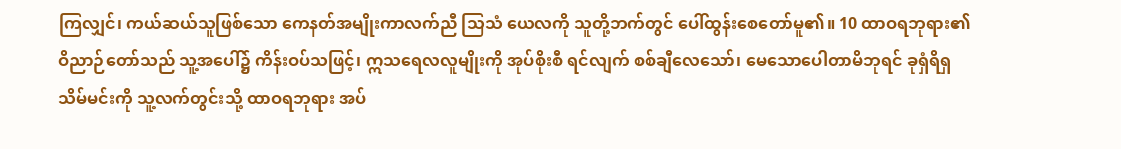ကြလျှင်၊ ကယ်ဆယ်သူဖြစ်သော ကေနတ်အမျိုးကာလက်ညီ သြသံ ယေလကို သူတို့ဘက်တွင် ပေါ်ထွန်းစေတော်မူ၏။ 10 ထာဝရဘုရား၏ဝိညာဉ်တော်သည် သူ့အပေါ်၌ ကိန်းဝပ်သဖြင့်၊ ဣသရေလလူမျိုးကို အုပ်စိုးစီ ရင်လျက် စစ်ချီလေသော်၊ မေသောပေါတာမိဘုရင် ခုရှံရိရှသိမ်မင်းကို သူ့လက်တွင်းသို့ ထာဝရဘုရား အပ်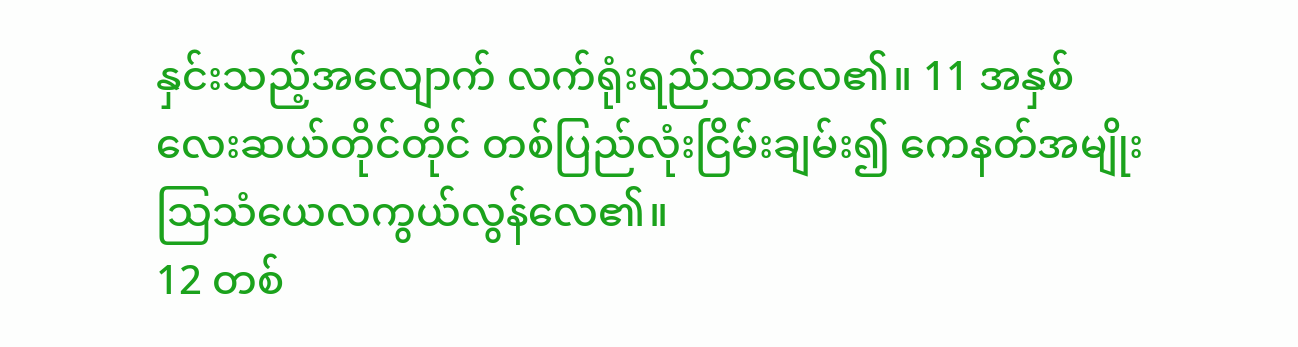နှင်းသည့်အလျောက် လက်ရုံးရည်သာလေ၏။ 11 အနှစ်လေးဆယ်တိုင်တိုင် တစ်ပြည်လုံးငြိမ်းချမ်း၍ ကေနတ်အမျိုးသြသံယေလကွယ်လွန်လေ၏။
12 တစ်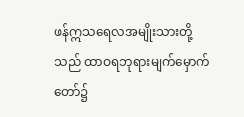ဖန်ဣသရေလအမျိုးသားတို့သည် ထာဝရဘုရားမျက်မှောက်တော်၌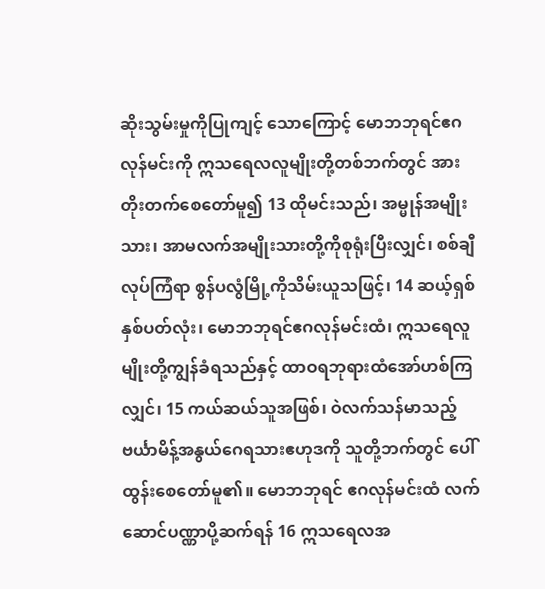ဆိုးသွမ်းမှုကိုပြုကျင့် သောကြောင့် မောဘဘုရင်ဧဂလုန်မင်းကို ဣသရေလလူမျိုးတို့တစ်ဘက်တွင် အားတိုးတက်စေတော်မူ၍ 13 ထိုမင်းသည်၊ အမ္မုန်အမျိုးသား၊ အာမလက်အမျိုးသားတို့ကိုစုရုံးပြီးလျှင်၊ စစ်ချီလုပ်ကြံရာ စွန်ပလွံမြို့ကိုသိမ်းယူသဖြင့်၊ 14 ဆယ့်ရှစ်နှစ်ပတ်လုံး၊ မောဘဘုရင်ဧဂလုန်မင်းထံ၊ ဣသရေလူမျိုးတို့ကျွန်ခံရသည်နှင့် ထာဝရဘုရားထံအော်ဟစ်ကြလျှင်၊ 15 ကယ်ဆယ်သူအဖြစ်၊ ဝဲလက်သန်မာသည့် ဗင်္ယာမိန့်အနွယ်ဂေရသားဧဟုဒကို သူတို့ဘက်တွင် ပေါ်ထွန်းစေတော်မူ၏။ မောဘဘုရင် ဧဂလုန်မင်းထံ လက်ဆောင်ပဏ္ဏာပို့ဆက်ရန် 16 ဣသရေလအ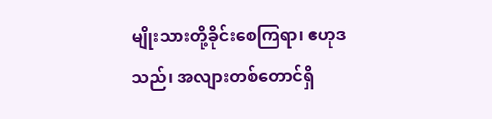မျိုးသားတို့ခိုင်းစေကြရာ၊ ဧဟုဒသည်၊ အလျားတစ်တောင်ရှိ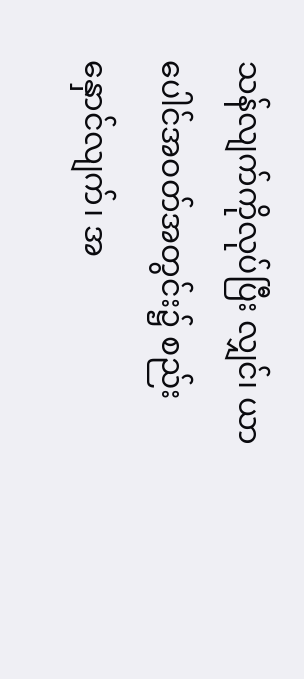သန်လျက်ကိုလုပ်ပြီး လျှင်၊ ယာပေါင်အဝတ်အတွင်း၌ စည်းနှောင်လျက်၊ အ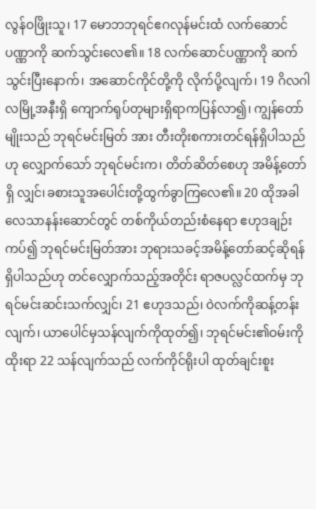လွန်ဝဖြိုးသူ၊ 17 မောဘဘုရင်ဧဂလုန်မင်းထံ လက်ဆောင်ပဏ္ဏာကို ဆက်သွင်းလေ၏။ 18 လက်ဆောင်ပဏ္ဏာကို ဆက်သွင်းပြီးနောက်၊ အဆောင်ကိုင်တို့ကို လိုက်ပို့လျက်၊ 19 ဂိလဂါလမြို့အနီးရှိ ကျောက်ရုပ်တုများရှိရာကပြန်လာ၍၊ ကျွန်တော်မျိုးသည် ဘုရင်မင်းမြတ် အား တီးတိုးစကားတင်ရန်ရှိပါသည်ဟု လျှောက်သော် ဘုရင်မင်းက၊ တိတ်ဆိတ်စေဟု အမိန့်တော်ရှိ လျှင်၊ခစားသူအပေါင်းတို့ထွက်ခွာကြလေ၏။ 20 ထိုအခါ လေသာနန်းဆောင်တွင် တစ်ကိုယ်တည်းစံနေရာ ဧဟုဒချဉ်းကပ်၍ ဘုရင်မင်းမြတ်အား ဘုရားသခင့်အမိန့်တော်ဆင့်ဆိုရန်ရှိပါသည်ဟု တင်လျှောက်သည့်အတိုင်း ရာဇပလ္လင်ထက်မှ ဘုရင်မင်းဆင်းသက်လျှင်၊ 21 ဧဟုဒသည်၊ ဝဲလက်ကိုဆန့်တန်းလျက်၊ ယာပေါင်မှသန်လျက်ကိုထုတ်၍၊ ဘုရင်မင်း၏ဝမ်းကို ထိုးရာ 22 သန်လျက်သည် လက်ကိုင်ရိုးပါ ထုတ်ချင်းစူး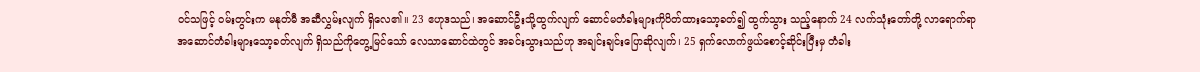ဝင်သဖြင့် ဝမ်းတွင်းက မနုတ်မီ အဆီလွှမ်းလျက် ရှိလေ၏။ 23 ဧဟုဒသည်၊ အဆောင်ဦးသို့ထွက်လျက် ဆောင်မတံခါးများကိုပိတ်ထားသော့ခတ်၍ ထွက်သွား သည့်နောက် 24 လက်သုံးတော်တို့ လာရောက်ရာ အဆောင်တံခါးများသော့ခတ်လျက် ရှိသည်ကိုတွေ့မြင်သော် လေသာဆောင်ထဲတွင် အခင်းသွားသည်ဟု အချင်းချင်းပြောဆိုလျက်၊ 25 ရှက်လောက်ဖွယ်စောင့်ဆိုင်းပြီးမှ တံခါး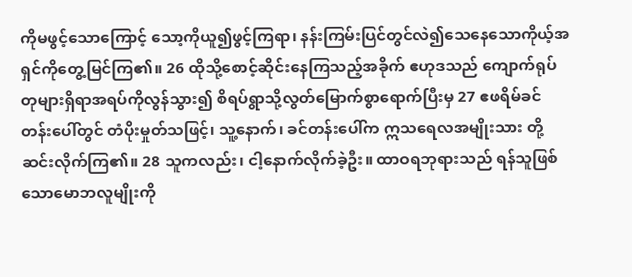ကိုမဖွင့်သောကြောင့် သော့ကိုယူ၍ဖွင့်ကြရာ၊ နန်းကြမ်းပြင်တွင်လဲ၍သေနေသောကိုယ့်အရှင်ကိုတွေ့မြင်ကြ၏။ 26 ထိုသို့စောင့်ဆိုင်းနေကြသည့်အခိုက် ဧဟုဒသည် ကျောက်ရုပ်တုများရှိရာအရပ်ကိုလွန်သွား၍ စိရပ်ရွာသို့လွတ်မြောက်စွာရောက်ပြီးမှ 27 ဧဖရိမ်ခင်တန်းပေါ်တွင် တံပိုးမှုတ်သဖြင့်၊ သူ့နောက်၊ ခင်တန်းပေါ်က ဣသရေလအမျိုးသား တို့ဆင်းလိုက်ကြ၏။ 28 သူကလည်း၊ ငါ့နောက်လိုက်ခဲ့ဦး။ ထာဝရဘုရားသည် ရန်သူဖြစ်သောမောဘလူမျိုးကို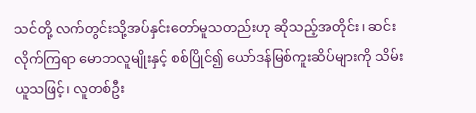သင်တို့ လက်တွင်းသို့အပ်နှင်းတော်မူသတည်းဟု ဆိုသည့်အတိုင်း၊ ဆင်းလိုက်ကြရာ မောဘလူမျိုးနှင့် စစ်ပြိုင်၍ ယော်ဒန်မြစ်ကူးဆိပ်များကို သိမ်းယူသဖြင့်၊ လူတစ်ဦး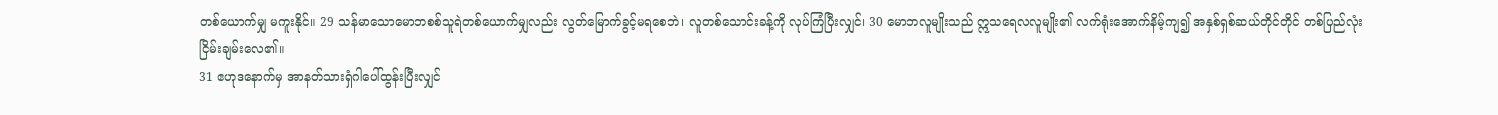တစ်ယောက်မျှ မကူးနိုင်။ 29 သန်မာသောမောဘစစ်သူရဲတစ်ယောက်မျှလည်း လွတ်မြောက်ခွင့်မရစေဘဲ၊ လူတစ်သောင်းခန့်ကို လုပ်ကြံပြီးလျှင်၊ 30 မောဘလူမျိုးသည် ဣသရေလလူမျိုး၏ လက်ရုံးအောက်နိမ့်ကျ၍ အနှစ်ရှစ်ဆယ်တိုင်တိုင် တစ်ပြည်လုံးငြိမ်းချမ်းလေ၏။
31 ဧဟုဒနောက်မှ အာနတ်သားရှံဂါပေါ်ထွန်းပြီးလျှင်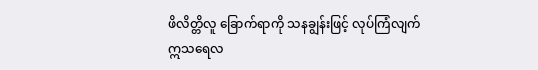ဖိလိတ္တိလူ ခြောက်ရာကို သနချွန်းဖြင့် လုပ်ကြံလျက် ဣသရေလ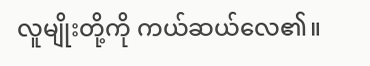လူမျိုးတို့ကို ကယ်ဆယ်လေ၏။